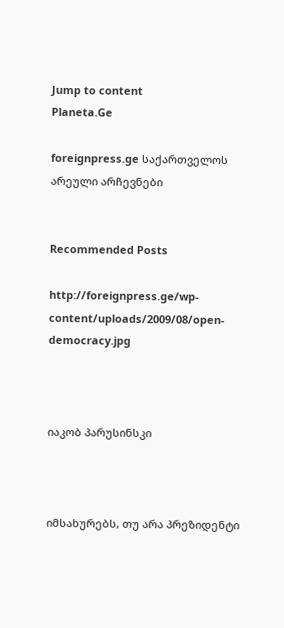Jump to content
Planeta.Ge

foreignpress.ge საქართველოს არეული არჩევნები


Recommended Posts

http://foreignpress.ge/wp-content/uploads/2009/08/open-democracy.jpg



იაკობ პარუსინსკი



იმსახურებს, თუ არა პრეზიდენტი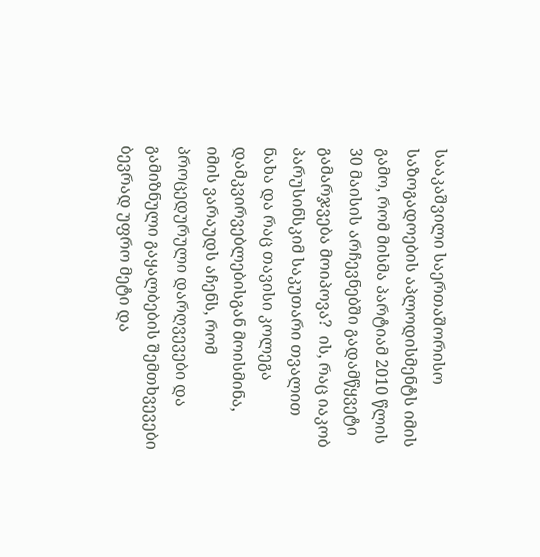სააკაშვილი საერთაშორისო საზოგადოების აპლოდისმენტს იმის გამო, რომ მისმა პარტიამ 2010 წლის 30 მაისის არჩევნებში გადამწყვეტი გამარჯვება მოიპოვა?  ის, რაც იაკობ პარუსინსკიმ საკუთარი თვალით ნახა და რაც თავისი კოლეგა დამკვირვებლებისგან მოისმინა, იმის ვარაუდს აჩენს, რომ პროცედურული დარღვევები და გამიზნული გაყალბების შემთხვევები ბევრად უფრო მეტი და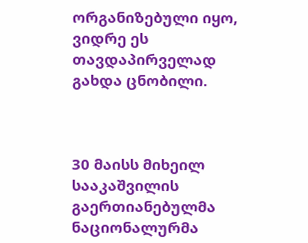ორგანიზებული იყო, ვიდრე ეს თავდაპირველად გახდა ცნობილი.



30 მაისს მიხეილ სააკაშვილის გაერთიანებულმა ნაციონალურმა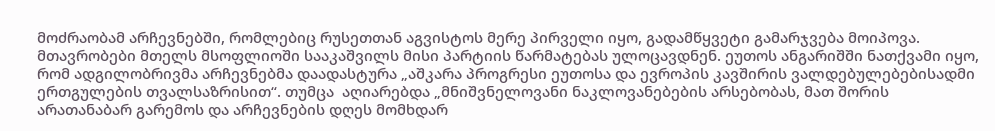მოძრაობამ არჩევნებში, რომლებიც რუსეთთან აგვისტოს მერე პირველი იყო, გადამწყვეტი გამარჯვება მოიპოვა. მთავრობები მთელს მსოფლიოში სააკაშვილს მისი პარტიის წარმატებას ულოცავდნენ. ეუთოს ანგარიშში ნათქვამი იყო, რომ ადგილობრივმა არჩევნებმა დაადასტურა „აშკარა პროგრესი ეუთოსა და ევროპის კავშირის ვალდებულებებისადმი ერთგულების თვალსაზრისით“. თუმცა  აღიარებდა „მნიშვნელოვანი ნაკლოვანებების არსებობას, მათ შორის არათანაბარ გარემოს და არჩევნების დღეს მომხდარ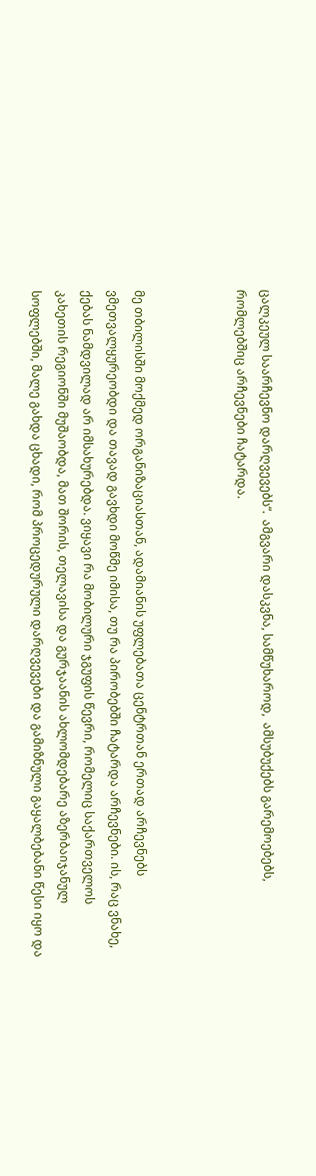ცალკეულ საარჩევნო დარღვევებს“.  ამგვარი დასკვნა, სამწუხაროდ,  ამსუბუქებს გარემოებებს, რომლებშიც არჩევნები ჩატარდა.



მე თბილისში მოქმედ ორგანიზაციასთან, ადამიანის უფლებათა ცენტრთან ერთად არჩევნებს ვმეთვალყურეობდი და თავად გავხდი მოწმე იმისა, თუ რა პირობებში ჩატარდა არჩევნები. ის, რაც ვნახე, ქებას ნამდვილად არ იმსახურებდა. ვიყავი რა მობილური ჯგუფის წევრი, რომელიც საქართველოს კახეთის რეგიონში მუშაობდა, მათ შორის, თელავისა და გურჯაანის ახლომდებარე აზერბაიჯანულ სოფლებში, მალე გახდა ცხადი, რომ პროცედურული დარღვევები და გამიზნული გაყალბებანი წესი იყო და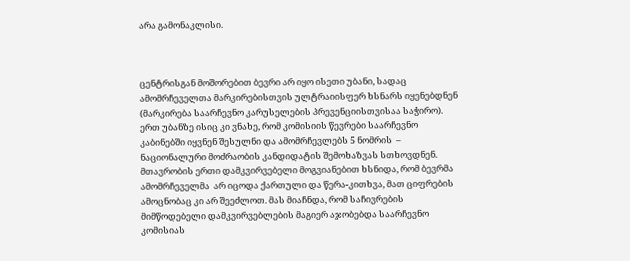არა გამონაკლისი.



ცენტრისგან მოშორებით ბევრი არ იყო ისეთი უბანი, სადაც ამომრჩეველთა მარკირებისთვის ულტრაიისფერ ხსნარს იყენებდნენ  (მარკირება საარჩევნო კარუსელების პრევენციისთვისაა საჭირო).  ერთ უბანზე ისიც კი ვნახე, რომ კომისიის წევრები საარჩევნო კაბინებში იყვნენ შესულნი და ამომრჩევლებს 5 ნომრის  – ნაციონალური მოძრაობის კანდიდატის შემოხაზვას სთხოვდნენ. მთავრობის ერთი დამკვირვებელი მოგვიანებით ხსნიდა, რომ ბევრმა ამომრჩეველმა  არ იცოდა ქართული და წერა-კითხვა, მათ ციფრების ამოცნობაც კი არ შეეძლოთ. მას მიაჩნდა, რომ საჩივრების მიმწოდებელი დამკვირვებლების მაგიერ აჯობებდა საარჩევნო კომისიას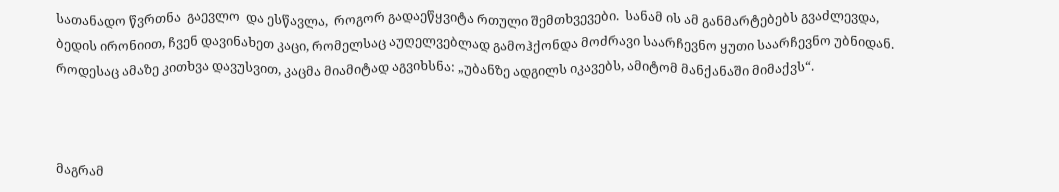სათანადო წვრთნა  გაევლო  და ესწავლა,  როგორ გადაეწყვიტა რთული შემთხვევები.  სანამ ის ამ განმარტებებს გვაძლევდა, ბედის ირონიით, ჩვენ დავინახეთ კაცი, რომელსაც აუღელვებლად გამოჰქონდა მოძრავი საარჩევნო ყუთი საარჩევნო უბნიდან. როდესაც ამაზე კითხვა დავუსვით, კაცმა მიამიტად აგვიხსნა: „უბანზე ადგილს იკავებს, ამიტომ მანქანაში მიმაქვს“.



მაგრამ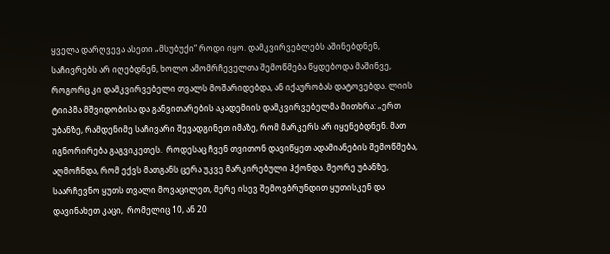ყველა დარღვევა ასეთი „მსუბუქი“ როდი იყო. დამკვირვებლებს აშინებდნენ, საჩივრებს არ იღებდნენ, ხოლო ამომრჩეველთა შემოწმება წყდებოდა მაშინვე, როგორც კი დამკვირვებელი თვალს მოშარიდებდა, ან იქაურობას დატოვებდა. ლიის ტიიპმა მშვიდობისა და განვითარების აკადემიის დამკვირვებელმა მითხრა: „ერთ უბანზე, რამდენიმე საჩივარი შევადგინეთ იმაზე, რომ მარკერს არ იყენებდნენ. მათ იგნორირება გაგვიკეთეს.  როდესაც ჩვენ თვითონ დავიწყეთ ადამიანების შემოწმება, აღმოჩნდა, რომ ექვს მათგანს ცერა უკვე მარკირებული ჰქონდა. მეორე უბანზე, საარჩევნო ყუთს თვალი მოვაცილეთ, მერე ისევ შემოვბრუნდით ყუთისკენ და  დავინახეთ კაცი,  რომელიც 10, ან 20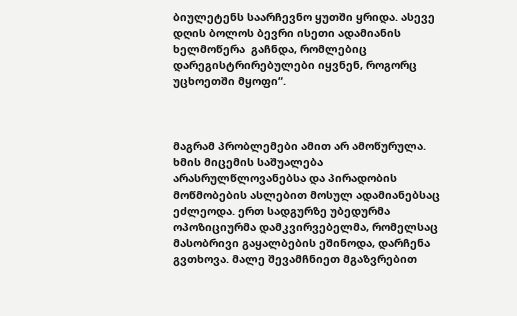ბიულეტენს საარჩევნო ყუთში ყრიდა. ასევე დღის ბოლოს ბევრი ისეთი ადამიანის ხელმოწერა  გაჩნდა, რომლებიც დარეგისტრირებულები იყვნენ, როგორც უცხოეთში მყოფი“.



მაგრამ პრობლემები ამით არ ამოწურულა. ხმის მიცემის საშუალება არასრულწლოვანებსა და პირადობის მოწმობების ასლებით მოსულ ადამიანებსაც ეძლეოდა. ერთ სადგურზე უბედურმა ოპოზიციურმა დამკვირვებელმა, რომელსაც მასობრივი გაყალბების ეშინოდა, დარჩენა გვთხოვა. მალე შევამჩნიეთ მგაზვრებით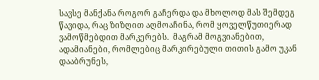სავსე მანქანა როგორ გაჩერდა და მხოლოდ მას შემდეგ წავიდა, რაც ზიზღით აღმოაჩინა, რომ ყოველწუთიერად ვამოწმებდით მარკერებს.  მაგრამ მოგვიანებით, ადამიანები, რომლებიც მარკირებული თითის გამო უკან დააბრუნეს,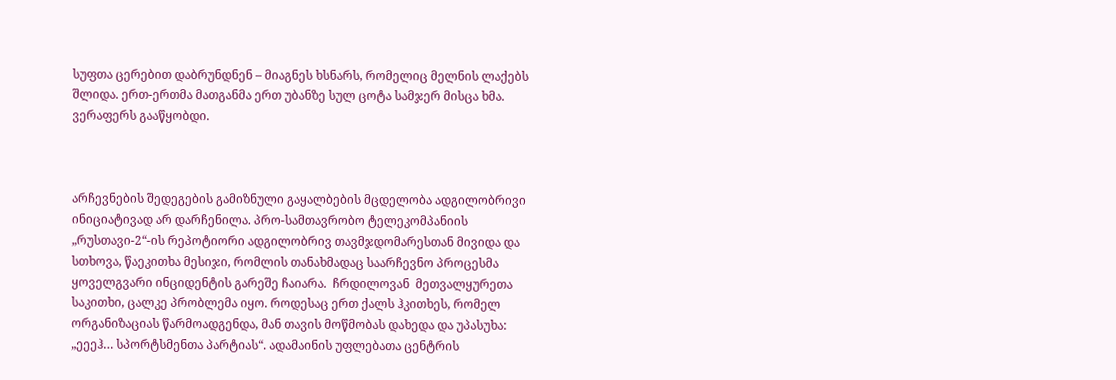სუფთა ცერებით დაბრუნდნენ – მიაგნეს ხსნარს, რომელიც მელნის ლაქებს შლიდა. ერთ-ერთმა მათგანმა ერთ უბანზე სულ ცოტა სამჯერ მისცა ხმა. ვერაფერს გააწყობდი.



არჩევნების შედეგების გამიზნული გაყალბების მცდელობა ადგილობრივი ინიციატივად არ დარჩენილა. პრო-სამთავრობო ტელეკომპანიის „რუსთავი-2“-ის რეპოტიორი ადგილობრივ თავმჯდომარესთან მივიდა და სთხოვა, წაეკითხა მესიჯი, რომლის თანახმადაც საარჩევნო პროცესმა ყოველგვარი ინციდენტის გარეშე ჩაიარა.  ჩრდილოვან  მეთვალყურეთა საკითხი, ცალკე პრობლემა იყო. როდესაც ერთ ქალს ჰკითხეს, რომელ ორგანიზაციას წარმოადგენდა, მან თავის მოწმობას დახედა და უპასუხა: „ეეეჰ… სპორტსმენთა პარტიას“. ადამაინის უფლებათა ცენტრის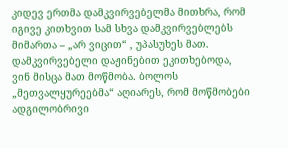კიდევ ერთმა დამკვირვებელმა მითხრა, რომ იგივე კითხვით სამ სხვა დამკვირვებლებს მიმართა – „არ ვიცით“ , უპასუხეს მათ. დამკვირვებელი დაჟინებით ეკითხებოდა, ვინ მისცა მათ მოწმობა. ბოლოს „მეთვალყურეებმა“ აღიარეს, რომ მოწმობები ადგილობრივი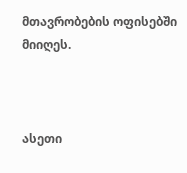მთავრობების ოფისებში მიიღეს.



ასეთი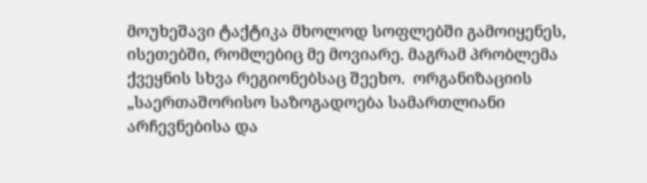მოუხეშავი ტაქტიკა მხოლოდ სოფლებში გამოიყენეს, ისეთებში, რომლებიც მე მოვიარე. მაგრამ პრობლემა  ქვეყნის სხვა რეგიონებსაც შეეხო.  ორგანიზაციის „საერთაშორისო საზოგადოება სამართლიანი არჩევნებისა და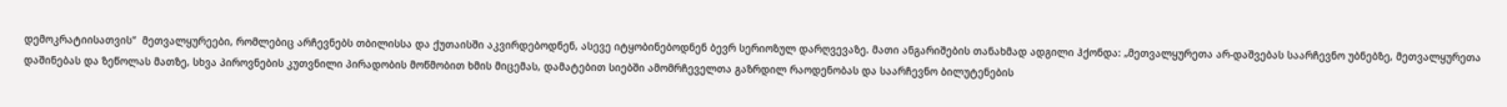დემოკრატიისათვის“  მეთვალყურეები, რომლებიც არჩევნებს თბილისსა და ქუთაისში აკვირდებოდნენ, ასევე იტყობინებოდნენ ბევრ სერიოზულ დარღვევაზე. მათი ანგარიშების თანახმად ადგილი ჰქონდა: „მეთვალყურეთა არ-დაშვებას საარჩევნო უბნებზე, მეთვალყურეთა დაშინებას და ზეწოლას მათზე, სხვა პიროვნების კუთვნილი პირადობის მოწმობით ხმის მიცემას, დამატებით სიებში ამომრჩეველთა გაზრდილ რაოდენობას და საარჩევნო ბილუტენების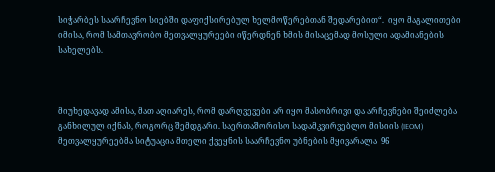სიჭარბეს საარჩევნო სიებში დაფიქსირებულ ხელმოწერებთან შედარებით“.  იყო მაგალითები იმისა, რომ სამთავრობო მეთვალყურეები იწერდნენ ხმის მისაცემად მოსული ადამიანების სახელებს.



მიუხედავად ამისა, მათ აღიარეს, რომ დარღვევები არ იყო მასობრივი და არჩევნები შეიძლება განხილულ იქნას, როგორც შემდგარი. საერთაშორისო სადამკვირვებლო მისიის (IEOM) მეთვალყურეებმა სიტუაცია მთელი ქვეყნის საარჩევნო უბნების მყივარალა  96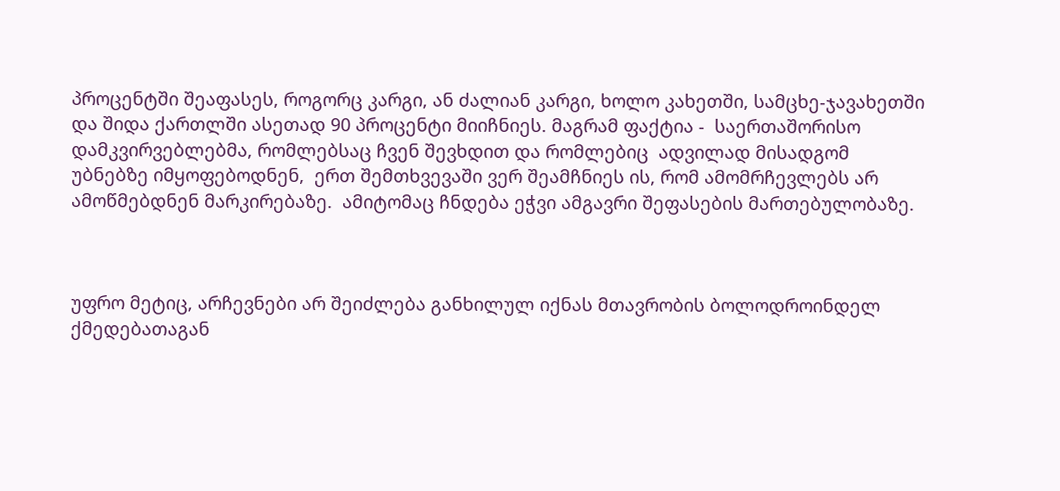პროცენტში შეაფასეს, როგორც კარგი, ან ძალიან კარგი, ხოლო კახეთში, სამცხე-ჯავახეთში და შიდა ქართლში ასეთად 90 პროცენტი მიიჩნიეს. მაგრამ ფაქტია -  საერთაშორისო დამკვირვებლებმა, რომლებსაც ჩვენ შევხდით და რომლებიც  ადვილად მისადგომ უბნებზე იმყოფებოდნენ,  ერთ შემთხვევაში ვერ შეამჩნიეს ის, რომ ამომრჩევლებს არ ამოწმებდნენ მარკირებაზე.  ამიტომაც ჩნდება ეჭვი ამგავრი შეფასების მართებულობაზე.



უფრო მეტიც, არჩევნები არ შეიძლება განხილულ იქნას მთავრობის ბოლოდროინდელ ქმედებათაგან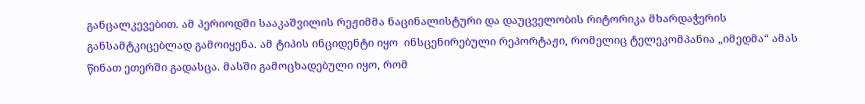განცალკევებით. ამ პერიოდში სააკაშვილის რეჟიმმა ნაცინალისტური და დაუცველობის რიტორიკა მხარდაჭერის განსამტკიცებლად გამოიყენა. ამ ტიპის ინციდენტი იყო  ინსცენირებული რეპორტაჟი, რომელიც ტელეკომპანია „იმედმა“ ამას წინათ ეთერში გადასცა. მასში გამოცხადებული იყო, რომ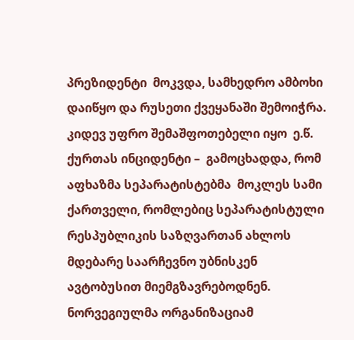პრეზიდენტი  მოკვდა, სამხედრო ამბოხი დაიწყო და რუსეთი ქვეყანაში შემოიჭრა. კიდევ უფრო შემაშფოთებელი იყო  ე.წ. ქურთას ინციდენტი –  გამოცხადდა, რომ აფხაზმა სეპარატისტებმა  მოკლეს სამი ქართველი, რომლებიც სეპარატისტული რესპუბლიკის საზღვართან ახლოს მდებარე საარჩევნო უბნისკენ ავტობუსით მიემგზავრებოდნენ.  ნორვეგიულმა ორგანიზაციამ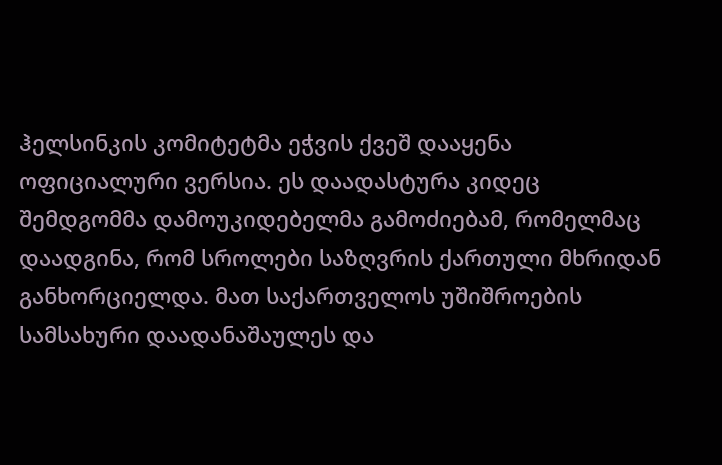ჰელსინკის კომიტეტმა ეჭვის ქვეშ დააყენა ოფიციალური ვერსია. ეს დაადასტურა კიდეც შემდგომმა დამოუკიდებელმა გამოძიებამ, რომელმაც დაადგინა, რომ სროლები საზღვრის ქართული მხრიდან განხორციელდა. მათ საქართველოს უშიშროების სამსახური დაადანაშაულეს და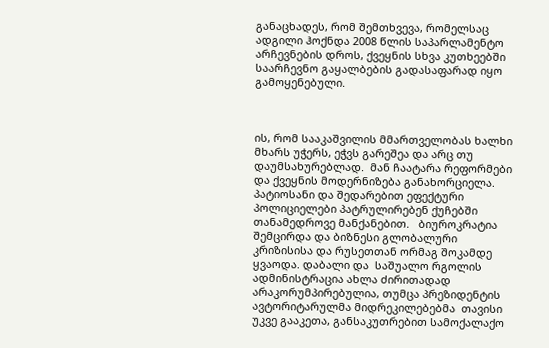განაცხადეს, რომ შემთხვევა, რომელსაც ადგილი ჰოქნდა 2008 წლის საპარლამენტო არჩევნების დროს, ქვეყნის სხვა კუთხეებში საარჩევნო გაყალბების გადასაფარად იყო გამოყენებული.



ის, რომ სააკაშვილის მმართველობას ხალხი მხარს უჭერს, ეჭვს გარეშეა და არც თუ დაუმსახურებლად.  მან ჩაატარა რეფორმები და ქვეყნის მოდერნიზება განახორციელა.  პატიოსანი და შედარებით ეფექტური პოლიციელები პატრულირებენ ქუჩებში თანამედროვე მანქანებით.   ბიუროკრატია შემცირდა და ბიზნესი გლობალური კრიზისისა და რუსეთთან ორმაგ შოკამდე ყვაოდა. დაბალი და  საშუალო რგოლის ადმინისტრაცია ახლა ძირითადად არაკორუმპირებულია, თუმცა პრეზიდენტის ავტორიტარულმა მიდრეკილებებმა  თავისი უკვე გააკეთა, განსაკუთრებით სამოქალაქო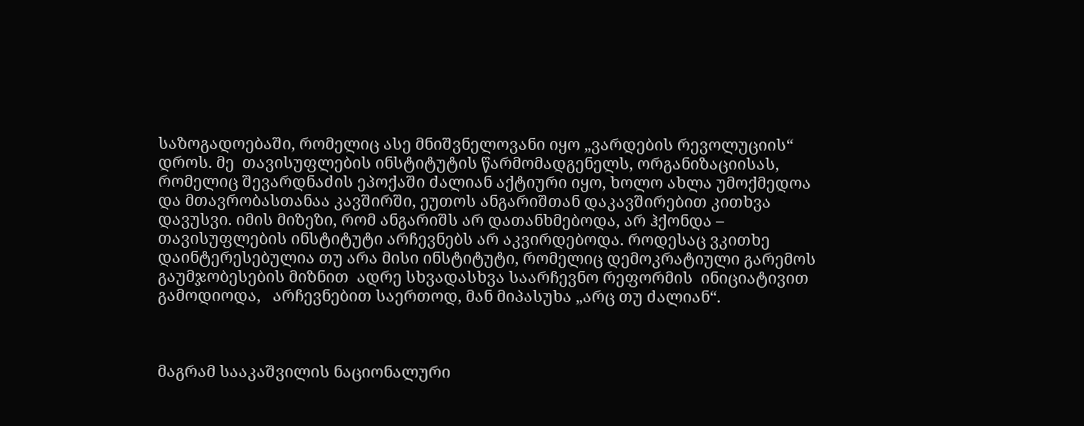საზოგადოებაში, რომელიც ასე მნიშვნელოვანი იყო „ვარდების რევოლუციის“  დროს. მე  თავისუფლების ინსტიტუტის წარმომადგენელს, ორგანიზაციისას, რომელიც შევარდნაძის ეპოქაში ძალიან აქტიური იყო, ხოლო ახლა უმოქმედოა და მთავრობასთანაა კავშირში, ეუთოს ანგარიშთან დაკავშირებით კითხვა დავუსვი. იმის მიზეზი, რომ ანგარიშს არ დათანხმებოდა, არ ჰქონდა – თავისუფლების ინსტიტუტი არჩევნებს არ აკვირდებოდა. როდესაც ვკითხე დაინტერესებულია თუ არა მისი ინსტიტუტი, რომელიც დემოკრატიული გარემოს გაუმჯობესების მიზნით  ადრე სხვადასხვა საარჩევნო რეფორმის  ინიციატივით გამოდიოდა,   არჩევნებით საერთოდ, მან მიპასუხა „არც თუ ძალიან“.



მაგრამ სააკაშვილის ნაციონალური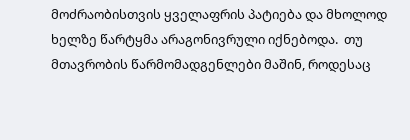მოძრაობისთვის ყველაფრის პატიება და მხოლოდ ხელზე წარტყმა არაგონივრული იქნებოდა.  თუ მთავრობის წარმომადგენლები მაშინ, როდესაც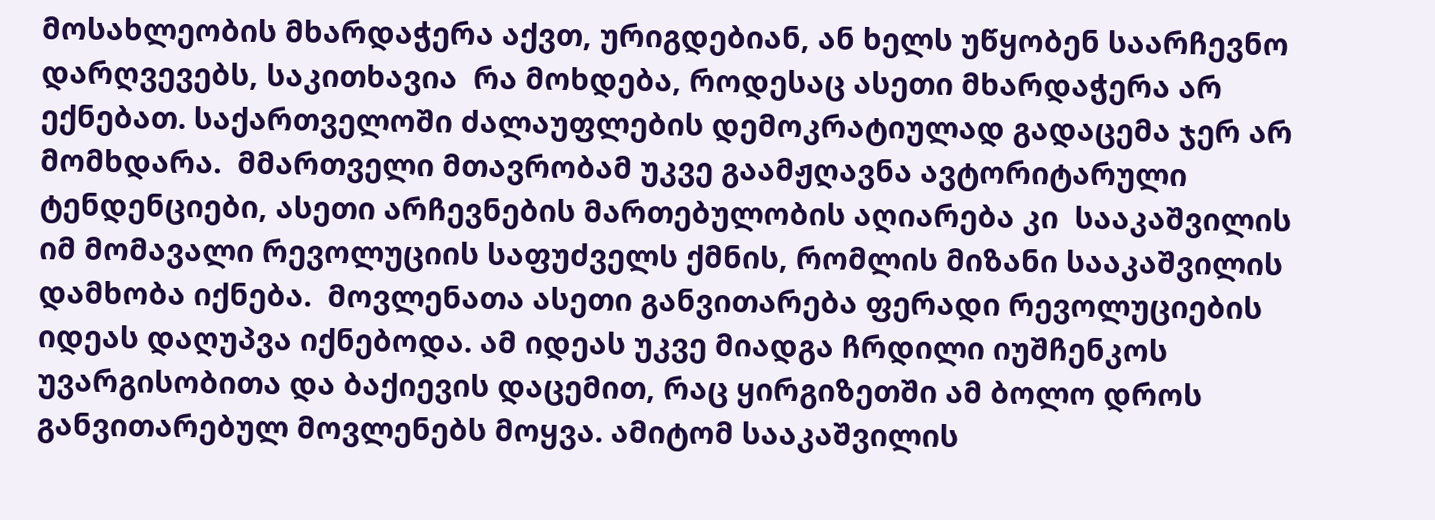მოსახლეობის მხარდაჭერა აქვთ, ურიგდებიან, ან ხელს უწყობენ საარჩევნო დარღვევებს, საკითხავია  რა მოხდება, როდესაც ასეთი მხარდაჭერა არ ექნებათ. საქართველოში ძალაუფლების დემოკრატიულად გადაცემა ჯერ არ მომხდარა.  მმართველი მთავრობამ უკვე გაამჟღავნა ავტორიტარული ტენდენციები, ასეთი არჩევნების მართებულობის აღიარება კი  სააკაშვილის   იმ მომავალი რევოლუციის საფუძველს ქმნის, რომლის მიზანი სააკაშვილის დამხობა იქნება.  მოვლენათა ასეთი განვითარება ფერადი რევოლუციების იდეას დაღუპვა იქნებოდა. ამ იდეას უკვე მიადგა ჩრდილი იუშჩენკოს უვარგისობითა და ბაქიევის დაცემით, რაც ყირგიზეთში ამ ბოლო დროს განვითარებულ მოვლენებს მოყვა. ამიტომ სააკაშვილის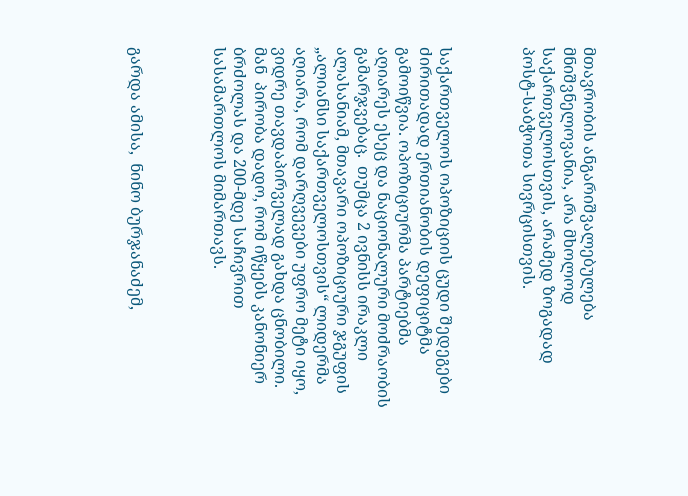მთავრობის ანგარიშვალებულება მნიშვნელოვანია, არა მხოლოდ საქართველოსთვის, არამედ ზოგადად პოსტ-საბჭოთა სივრცისთვის.



საქართველოს ოპოზიციის ცუდი შედეგები ძირითადად ერთიანობის დეფიციტმა გამოიწვია. ოპოზიციურმა პარტიებმა აღიარეს ესეც და ნაციონალური მოძრაობის გამარჯვებაც.  თუმცა 2 ივნისს ირაკლი ალასანიამ, მთავარი ოპოზიციური ჯგუფის „ალიანსი საქართველოსთვის“ ლიდერმა აღიარა, რომ დარღვევები უფრო მეტი იყო, ვიდრე თავდაპირველად გახდა ცნობილი. მან  პირობა დადო, რომ იწყებს კანონიერ ბრძოლას და 200-მდე საჩივრით სასამართლოს მიმართავს.



გარდა ამისა,  ნინო ბურჯანაძემ,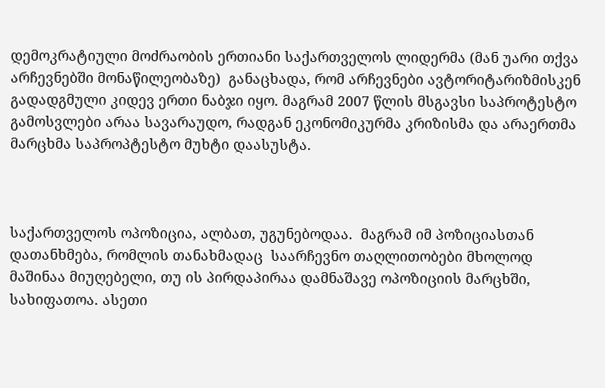დემოკრატიული მოძრაობის ერთიანი საქართველოს ლიდერმა (მან უარი თქვა არჩევნებში მონაწილეობაზე)  განაცხადა, რომ არჩევნები ავტორიტარიზმისკენ გადადგმული კიდევ ერთი ნაბჯი იყო. მაგრამ 2007 წლის მსგავსი საპროტესტო გამოსვლები არაა სავარაუდო, რადგან ეკონომიკურმა კრიზისმა და არაერთმა მარცხმა საპროპტესტო მუხტი დაასუსტა.



საქართველოს ოპოზიცია, ალბათ, უგუნებოდაა.  მაგრამ იმ პოზიციასთან დათანხმება, რომლის თანახმადაც  საარჩევნო თაღლითობები მხოლოდ მაშინაა მიუღებელი, თუ ის პირდაპირაა დამნაშავე ოპოზიციის მარცხში, სახიფათოა. ასეთი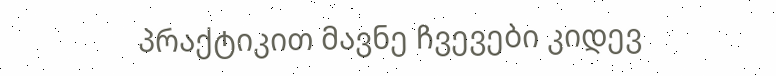პრაქტიკით მავნე ჩვევები კიდევ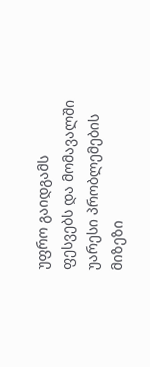უფრო გაიდგამს ფესვებს და მომავალში უარესი პრობლემების მიზეზი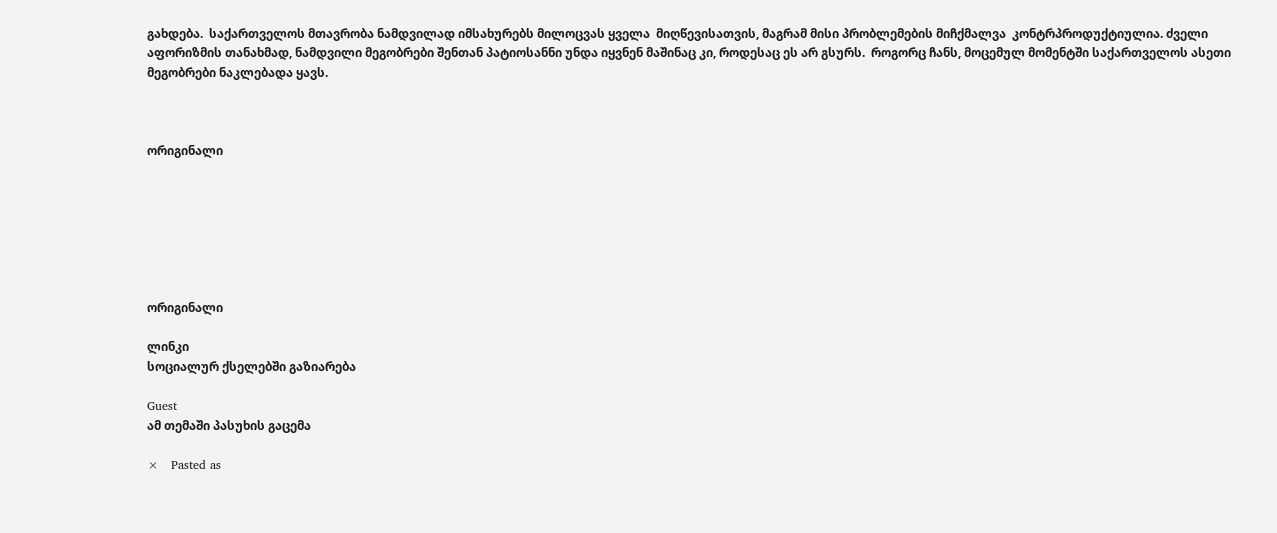გახდება.  საქართველოს მთავრობა ნამდვილად იმსახურებს მილოცვას ყველა  მიღწევისათვის, მაგრამ მისი პრობლემების მიჩქმალვა  კონტრპროდუქტიულია. ძველი აფორიზმის თანახმად, ნამდვილი მეგობრები შენთან პატიოსანნი უნდა იყვნენ მაშინაც კი, როდესაც ეს არ გსურს.  როგორც ჩანს, მოცემულ მომენტში საქართველოს ასეთი მეგობრები ნაკლებადა ყავს.



ორიგინალი







ორიგინალი

ლინკი
სოციალურ ქსელებში გაზიარება

Guest
ამ თემაში პასუხის გაცემა

×   Pasted as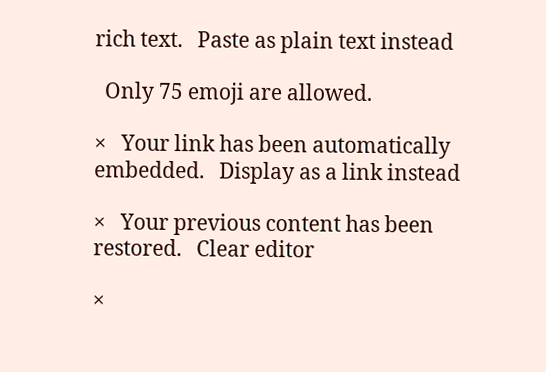rich text.   Paste as plain text instead

  Only 75 emoji are allowed.

×   Your link has been automatically embedded.   Display as a link instead

×   Your previous content has been restored.   Clear editor

×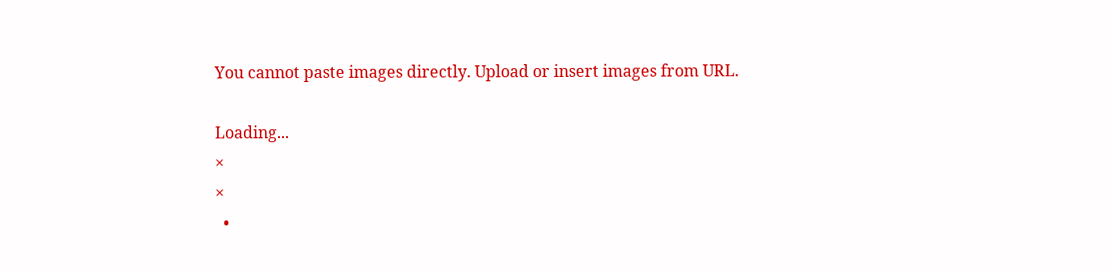You cannot paste images directly. Upload or insert images from URL.

Loading...
×
×
  •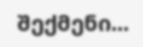შექმენი...